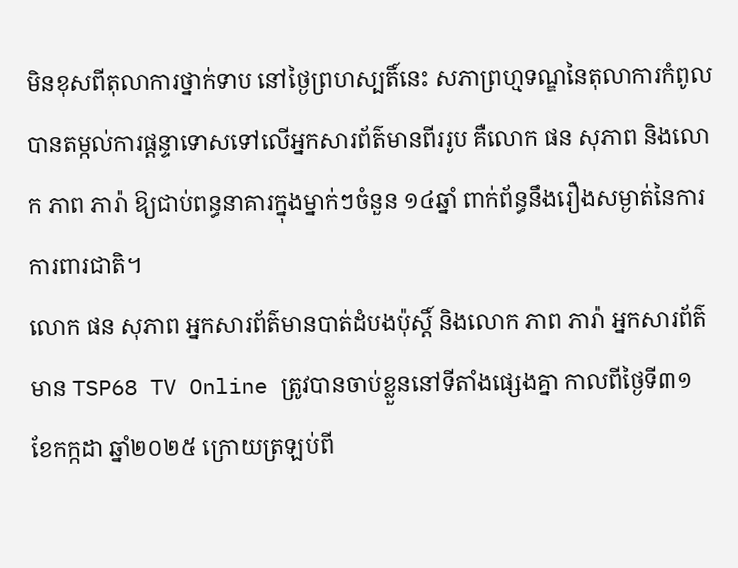មិនខុសពីតុលាការថ្នាក់ទាប នៅថ្ងៃព្រហស្បតិ៍នេះ សភាព្រហ្មទណ្ឌនៃតុលាការកំពូល បានតម្កល់ការផ្តន្ទាទោសទៅលើអ្នកសារព័ត៌មានពីររូប គឺលោក ផន សុភាព និងលោក ភាព ភារ៉ា ឱ្យជាប់ពន្ធនាគារក្នុងម្នាក់ៗចំនួន ១៤ឆ្នាំ ពាក់ព័ន្ធនឹងរឿងសម្ងាត់នៃការការពារជាតិ។
លោក ផន សុភាព អ្នកសារព័ត៌មានបាត់ដំបងប៉ុស្តិ៍ និងលោក ភាព ភារ៉ា អ្នកសារព័ត៌មាន TSP68 TV Online ត្រូវបានចាប់ខ្លួននៅទីតាំងផ្សេងគ្នា កាលពីថ្ងៃទី៣១ ខែកក្កដា ឆ្នាំ២០២៥ ក្រោយត្រឡប់ពី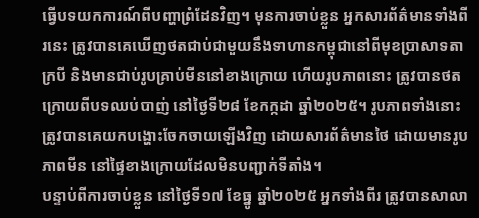ធ្វើបទយកការណ៍ពីបញ្ហាព្រំដែនវិញ។ មុនការចាប់ខ្លួន អ្នកសារព័ត៌មានទាំងពីរនេះ ត្រូវបានគេឃើញថតជាប់ជាមួយនឹងទាហានកម្ពុជានៅពីមុខប្រាសាទតាក្របី និងមានជាប់រូបគ្រាប់មីននៅខាងក្រោយ ហើយរូបភាពនោះ ត្រូវបានថតក្រោយពីបទឈប់បាញ់ នៅថ្ងៃទី២៨ ខែកក្កដា ឆ្នាំ២០២៥។ រូបភាពទាំងនោះ ត្រូវបានគេយកបង្ហោះចែកចាយឡើងវិញ ដោយសារព័ត៌មានថៃ ដោយមានរូបភាពមីន នៅផ្ទៃខាងក្រោយដែលមិនបញ្ជាក់ទីតាំង។
បន្ទាប់ពីការចាប់ខ្លួន នៅថ្ងៃទី១៧ ខែធ្នូ ឆ្នាំ២០២៥ អ្នកទាំងពីរ ត្រូវបានសាលា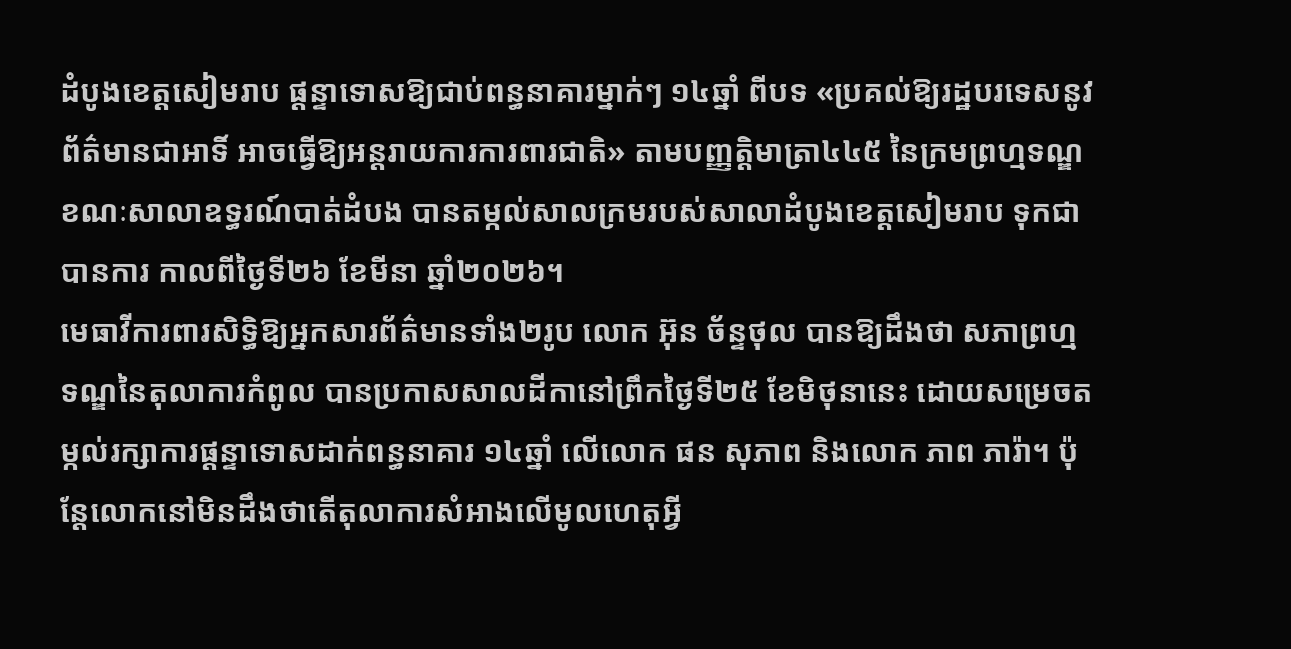ដំបូងខេត្តសៀមរាប ផ្តន្ទាទោសឱ្យជាប់ពន្ធនាគារម្នាក់ៗ ១៤ឆ្នាំ ពីបទ «ប្រគល់ឱ្យរដ្ឋបរទេសនូវព័ត៌មានជាអាទិ៍ អាចធ្វើឱ្យអន្តរាយការការពារជាតិ» តាមបញ្ញត្តិមាត្រា៤៤៥ នៃក្រមព្រហ្មទណ្ឌ ខណៈសាលាឧទ្ធរណ៍បាត់ដំបង បានតម្កល់សាលក្រមរបស់សាលាដំបូងខេត្តសៀមរាប ទុកជាបានការ កាលពីថ្ងៃទី២៦ ខែមីនា ឆ្នាំ២០២៦។
មេធាវីការពារសិទ្ធិឱ្យអ្នកសារព័ត៌មានទាំង២រូប លោក អ៊ុន ច័ន្ទថុល បានឱ្យដឹងថា សភាព្រហ្មទណ្ឌនៃតុលាការកំពូល បានប្រកាសសាលដីកានៅព្រឹកថ្ងៃទី២៥ ខែមិថុនានេះ ដោយសម្រេចតម្កល់រក្សាការផ្តន្ទាទោសដាក់ពន្ធនាគារ ១៤ឆ្នាំ លើលោក ផន សុភាព និងលោក ភាព ភារ៉ា។ ប៉ុន្តែលោកនៅមិនដឹងថាតើតុលាការសំអាងលើមូលហេតុអ្វី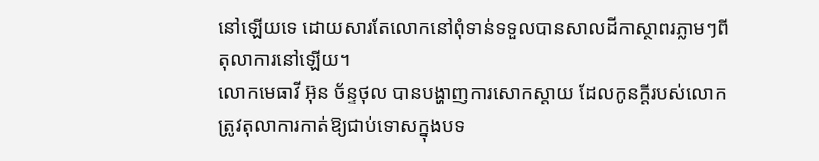នៅឡើយទេ ដោយសារតែលោកនៅពុំទាន់ទទួលបានសាលដីកាស្ថាពរភ្លាមៗពីតុលាការនៅឡើយ។
លោកមេធាវី អ៊ុន ច័ន្ទថុល បានបង្ហាញការសោកស្តាយ ដែលកូនក្តីរបស់លោកត្រូវតុលាការកាត់ឱ្យជាប់ទោសក្នុងបទ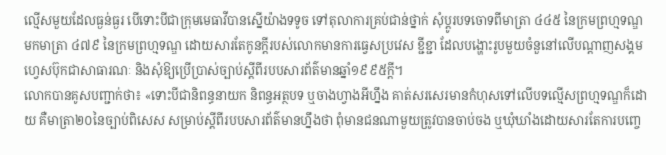ល្មើសមួយដែលធ្ងន់ធ្ងរ បើទោះបីជាក្រុមមេធាវីបានស្នើយ៉ាងទទូច ទៅតុលាការគ្រប់ជាន់ថ្នាក់ សុំប្តូរបទចោទពីមាត្រា ៤៤៥ នៃក្រមព្រហ្មទណ្ឌ មកមាត្រា ៤៧៩ នៃក្រមព្រហ្មទណ្ឌ ដោយសារតែកូនក្តីរបស់លោកមានការធ្វេសប្រវេស ខ្ជីខ្ជា ដែលបង្ហោះរូបមួយចំនួនៅលើបណ្តាញសង្គមហ្វេសប៊ុកជាសាធារណៈ និងសុំឱ្យប្រើប្រាស់ច្បាប់ស្តីពីរបបសារព័ត៌មានឆ្នាំ១៩៩៥ក្តី។
លោកបានគូសបញ្ជាក់ថា៖ «ទោះបីជានិពន្ធនាយក និពន្ធអត្ថបទ ឬចាងហ្វាងអីហ្នឹង គាត់សរសេរមានកំហុសទៅលើបទល្មើសព្រហ្មទណ្ឌក៏ដោយ គឺមាត្រា២០នៃច្បាប់ពិសេស សម្រាប់ស្តីពីរបបសារព័ត៌មានហ្នឹងថា ពុំមានជនណាមួយត្រូវបានចាប់ចង ឬឃុំឃាំងដោយសារតែការបញ្ចេ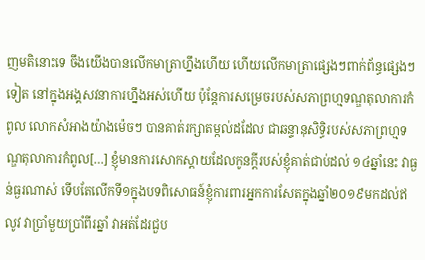ញមតិនោះទេ ចឹងយើងបានលើកមាត្រាហ្នឹងហើយ ហើយលើកមាត្រាផ្សេងៗពាក់ព័ន្ធផ្សេងៗទៀត នៅក្នុងអង្គសវនាការហ្នឹងអស់ហើយ ប៉ុន្តែការសម្រេចរបស់សភាព្រហ្មទណ្ឌតុលាការកំពូល លោកសំអាងយ៉ាងម៉េចៗ បានគាត់រក្សាតម្កល់ដដែល ជាឆន្ទានុសិទ្ធិរបស់សភាព្រហ្មទណ្ឌតុលាការកំពូល[…] ខ្ញុំមានការសោកស្តាយដែលកូនក្តីរបស់ខ្ញុំគាត់ជាប់ដល់ ១៤ឆ្នាំនេះ វាធ្ងន់ធ្ងរណាស់ ទើបតែលើកទី១ក្នុងបទពិសោធន៍ខ្ញុំការពារអ្នកការសែតក្នុងឆ្នាំ២០១៩មកដល់ឥលូវ វាប្រាំមួយប្រាំពីរឆ្នាំ វាអត់ដែរជួប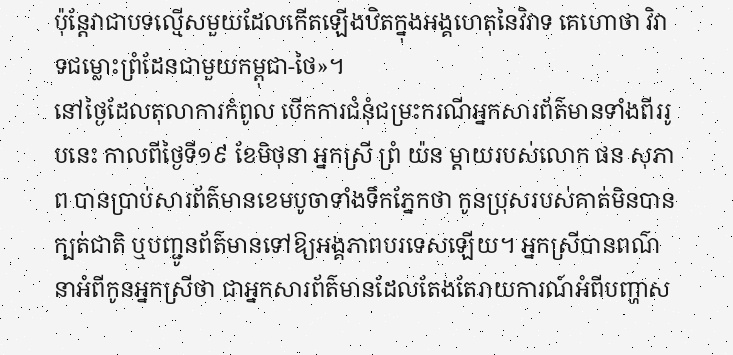ប៉ុន្តែវាជាបទល្មើសមួយដែលកើតឡើងឋិតក្នុងអង្គហេតុនៃវិវាទ គេហោថា វិវាទជម្លោះព្រំដែនជាមួយកម្ពុជា-ថៃ»។
នៅថ្ងៃដែលតុលាការកំពូល បើកការជំនុំជម្រះករណីអ្នកសារព័ត៌មានទាំងពីររូបនេះ កាលពីថ្ងៃទី១៩ ខែមិថុនា អ្នកស្រី ព្រំ យ៉ន ម្តាយរបស់លោក ផន សុភាព បានប្រាប់សារព័ត៌មានខេមបូចាទាំងទឹកភ្នែកថា កូនប្រុសរបស់គាត់មិនបានក្បត់ជាតិ ឬបញ្ជូនព័ត៌មានទៅឱ្យអង្គភាពបរទេសឡើយ។ អ្នកស្រីបានពណ៌នាអំពីកូនអ្នកស្រីថា ជាអ្នកសារព័ត៌មានដែលតែងតែរាយការណ៍អំពីបញ្ហាស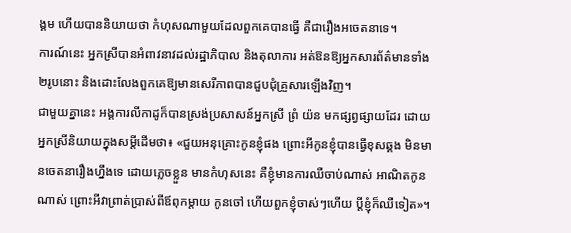ង្គម ហើយបាននិយាយថា កំហុសណាមួយដែលពួកគេបានធ្វើ គឺជារឿងអចេតនាទេ។
ការណ៍នេះ អ្នកស្រីបានអំពាវនាវដល់រដ្ឋាភិបាល និងតុលាការ អត់ឱនឱ្យអ្នកសារព័ត៌មានទាំង២រូបនោះ និងដោះលែងពួកគេឱ្យមានសេរីភាពបានជួបជុំគ្រួសារឡើងវិញ។
ជាមួយគ្នានេះ អង្គការលីកាដូក៏បានស្រង់ប្រសាសន៍អ្នកស្រី ព្រំ យ៉ន មកផ្សព្វផ្សាយដែរ ដោយអ្នកស្រីនិយាយក្នុងសម្តីដើមថា៖ «ជួយអនុគ្រោះកូនខ្ញុំផង ព្រោះអីកូនខ្ញុំបានធ្វើខុសឆ្គង មិនមានចេតនារឿងហ្នឹងទេ ដោយភ្លេចខ្លួន មានកំហុសនេះ គឺខ្ញុំមានការឈឺចាប់ណាស់ អាណិតកូនណាស់ ព្រោះអីវាព្រាត់ប្រាស់ពីឪពុកម្តាយ កូនចៅ ហើយពួកខ្ញុំចាស់ៗហើយ ប្តីខ្ញុំក៏ឈឺទៀត»។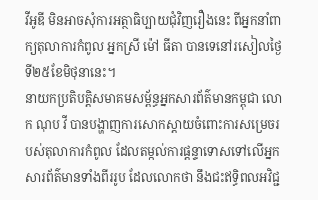វីអូឌី មិនអាចសុំការអត្ថាធិប្បាយជុំវិញរឿងនេះ ពីអ្នកនាំពាក្យតុលាការកំពូល អ្នកស្រី ម៉ៅ ធីតា បានទេនៅរសៀលថ្ងៃទី២៥ខែមិថុនានេះ។
នាយកប្រតិបត្តិសមាគមសម្ព័ន្ធអ្នកសារព័ត៌មានកម្ពុជា លោក ណុប វី បានបង្ហាញការសោកស្តាយចំពោះការសម្រេចរបស់តុលាការកំពូល ដែលតម្កល់ការផ្តន្ទាទោសទៅលើអ្នកសារព័ត៌មានទាំងពីររូប ដែលលោកថា នឹងជះឥទ្ធិពលអវិជ្ជ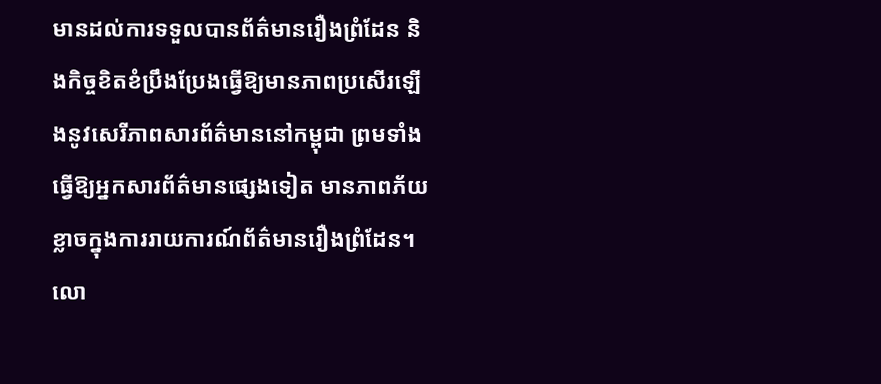មានដល់ការទទួលបានព័ត៌មានរឿងព្រំដែន និងកិច្ចខិតខំប្រឹងប្រែងធ្វើឱ្យមានភាពប្រសើរឡើងនូវសេរីភាពសារព័ត៌មាននៅកម្ពុជា ព្រមទាំងធ្វើឱ្យអ្នកសារព័ត៌មានផ្សេងទៀត មានភាពភ័យខ្លាចក្នុងការរាយការណ៍ព័ត៌មានរឿងព្រំដែន។
លោ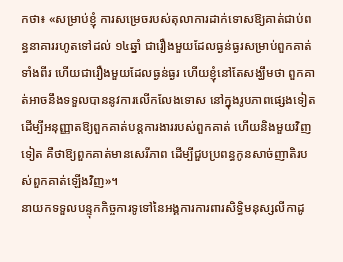កថា៖ «សម្រាប់ខ្ញុំ ការសម្រេចរបស់តុលាការដាក់ទោសឱ្យគាត់ជាប់ពន្ធនាគាររហូតទៅដល់ ១៤ឆ្នាំ ជារឿងមួយដែលធ្ងន់ធ្ងរសម្រាប់ពួកគាត់ទាំងពីរ ហើយជារឿងមួយដែលធ្ងន់ធ្ងរ ហើយខ្ញុំនៅតែសង្ឃឹមថា ពួកគាត់អាចនឹងទទួលបាននូវការលើកលែងទោស នៅក្នុងរូបភាពផ្សេងទៀត ដើម្បីអនុញ្ញាតឱ្យពួកគាត់បន្តការងាររបស់ពួកគាត់ ហើយនិងមួយវិញទៀត គឺថាឱ្យពួកគាត់មានសេរីភាព ដើម្បីជួបប្រពន្ធកូនសាច់ញាតិរបស់ពួកគាត់ឡើងវិញ»។
នាយកទទួលបន្ទុកកិច្ចការទូទៅនៃអង្គការការពារសិទ្ធិមនុស្សលីកាដូ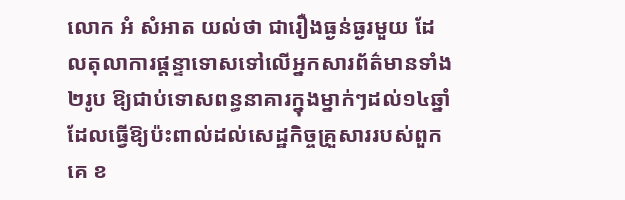លោក អំ សំអាត យល់ថា ជារឿងធ្ងន់ធ្ងរមួយ ដែលតុលាការផ្តន្ទាទោសទៅលើអ្នកសារព័ត៌មានទាំង២រូប ឱ្យជាប់ទោសពន្ធនាគារក្នុងម្នាក់ៗដល់១៤ឆ្នាំ ដែលធ្វើឱ្យប៉ះពាល់ដល់សេដ្ឋកិច្ចគ្រួសាររបស់ពួកគេ ខ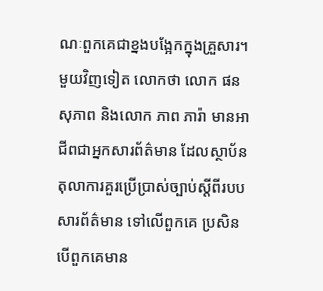ណៈពួកគេជាខ្នងបង្អែកក្នុងគ្រួសារ។
មួយវិញទៀត លោកថា លោក ផន សុភាព និងលោក ភាព ភារ៉ា មានអាជីពជាអ្នកសារព័ត៌មាន ដែលស្ថាប័នតុលាការគួរប្រើប្រាស់ច្បាប់ស្តីពីរបបសារព័ត៌មាន ទៅលើពួកគេ ប្រសិនបើពួកគេមាន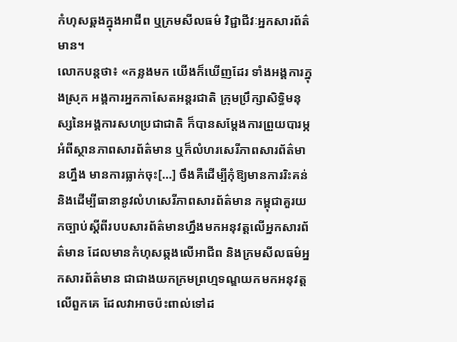កំហុសឆ្គងក្នុងអាជីព ឬក្រមសីលធម៌ វិជ្ជាជីវៈអ្នកសារព័ត៌មាន។
លោកបន្តថា៖ «កន្លងមក យើងក៏ឃើញដែរ ទាំងអង្គការក្នុងស្រុក អង្គការអ្នកកាសែតអន្តរជាតិ ក្រុមប្រឹក្សាសិទ្ធិមនុស្សនៃអង្គការសហប្រជាជាតិ ក៏បានសម្តែងការព្រួយបារម្ភអំពីស្ថានភាពសារព័ត៌មាន ឬក៏លំហរសេរីភាពសារព័ត៌មានហ្នឹង មានការធ្លាក់ចុះ[…] ចឹងគឺដើម្បីកុំឱ្យមានការរិះគន់ និងដើម្បីធានានូវលំហសេរីភាពសារព័ត៌មាន កម្ពុជាគួរយកច្បាប់ស្តីពីរបបសារព័ត៌មានហ្នឹងមកអនុវត្តលើអ្នកសារព័ត៌មាន ដែលមានកំហុសឆ្កងលើអាជីព និងក្រមសីលធម៌អ្នកសារព័ត៌មាន ជាជាងយកក្រមព្រហ្មទណ្ឌយកមកអនុវត្តលើពួកគេ ដែលវាអាចប៉ះពាល់ទៅដ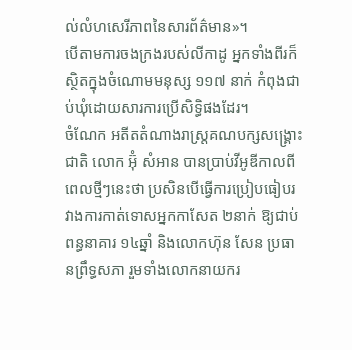ល់លំហសេរីភាពនៃសារព័ត៌មាន»។
បើតាមការចងក្រងរបស់លីកាដូ អ្នកទាំងពីរក៏សិ្ថតក្នុងចំណោមមនុស្ស ១១៧ នាក់ កំពុងជាប់ឃុំដោយសារការប្រើសិទ្ធិផងដែរ។
ចំណែក អតីតតំណាងរាស្ត្រគណបក្សសង្គ្រោះជាតិ លោក អ៊ុំ សំអាន បានប្រាប់វីអូឌីកាលពីពេលថ្មីៗនេះថា ប្រសិនបើធ្វើការប្រៀបធៀបរវាងការកាត់ទោសអ្នកកាសែត ២នាក់ ឱ្យជាប់ពន្ធនាគារ ១៤ឆ្នាំ និងលោកហ៊ុន សែន ប្រធានព្រឹទ្ធសភា រួមទាំងលោកនាយករ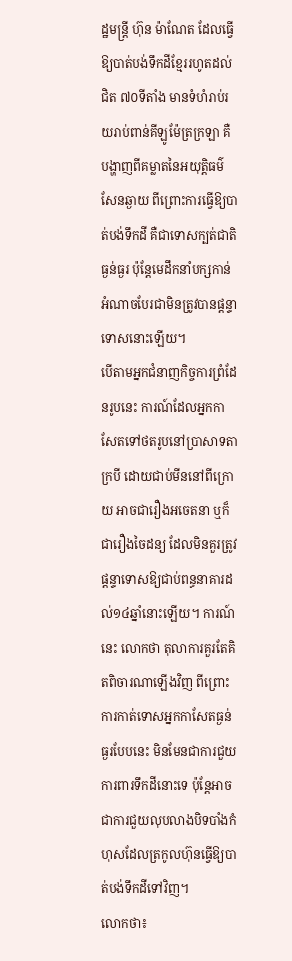ដ្ឋមន្ត្រី ហ៊ុន ម៉ាណែត ដែលធ្វើឱ្យបាត់បង់ទឹកដីខ្មែររហូតដល់ជិត ៧០ទីតាំង មានទំហំរាប់រយរាប់ពាន់គីឡូម៉ែត្រក្រឡា គឺបង្ហាញពីគម្លាតនៃអយុត្តិធម៌សែនឆ្ងាយ ពីព្រោះការធ្វើឱ្យបាត់បង់ទឹកដី គឺជាទោសក្បត់ជាតិធ្ងន់ធ្ងរ ប៉ុន្តែមេដឹកនាំបក្សកាន់អំណាចបែរជាមិនត្រូវបានផ្តន្ទាទោសនោះឡើយ។
បើតាមអ្នកជំនាញកិច្ចការព្រំដែនរូបនេះ ការណ៍ដែលអ្នកកាសែតទៅថតរូបនៅប្រាសាទតាក្របី ដោយជាប់មីននៅពីក្រោយ អាចជារឿងអចេតនា ឬក៏ជារឿងចៃដន្យ ដែលមិនគួរត្រូវផ្តន្ទាទោសឱ្យជាប់ពន្ធនាគារដល់១៤ឆ្នាំនោះឡើយ។ ការណ៍នេះ លោកថា តុលាការគួរតែគិតពិចារណាឡើងវិញ ពីព្រោះការកាត់ទោសអ្នកកាសែតធ្ងន់ធ្ងរបែបនេះ មិនមែនជាការជួយការពារទឹកដីនោះទេ ប៉ុន្តែអាចជាការជួយលុបលាងបិទបាំងកំហុសដែលត្រកូលហ៊ុនធ្វើឱ្យបាត់បង់ទឹកដីទៅវិញ។
លោកថា៖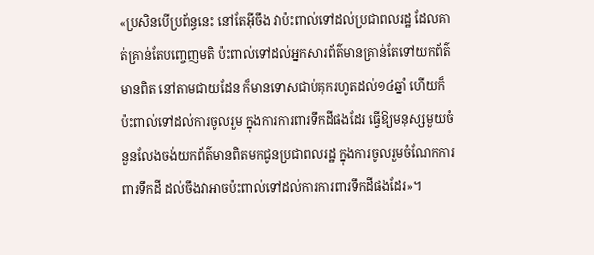«ប្រសិនបើប្រព័ន្ធនេះ នៅតែអ៊ីចឹង វាប៉ះពាល់ទៅដល់ប្រជាពលរដ្ឋ ដែលគាត់គ្រាន់តែបញ្ចេញមតិ ប៉ះពាល់ទៅដល់អ្នកសារព័ត៌មានគ្រាន់តែទៅយកព័ត៌មានពិត នៅតាមជាយដែន ក៏មានទោសជាប់គុករហូតដល់១៤ឆ្នាំ ហើយក៏ប៉ះពាល់ទៅដល់ការចូលរួម ក្នុងការការពារទឹកដីផងដែរ ធ្វើឱ្យមនុស្សមួយចំនួនលែងចង់យកព័ត៌មានពិតមកជូនប្រជាពលរដ្ឋ ក្នុងការចូលរួមចំណែកការពារទឹកដី ដល់ចឹងវាអាចប៉ះពាល់ទៅដល់ការការពារទឹកដីផងដែរ»។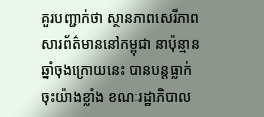គួរបញ្ជាក់ថា ស្ថានភាពសេរីភាពសារព័ត៌មាននៅកម្ពុជា នាប៉ុន្មានឆ្នាំចុងក្រោយនេះ បានបន្តធ្លាក់ចុះយ៉ាងខ្លាំង ខណៈរដ្ឋាភិបាល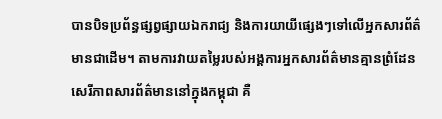បានបិទប្រព័ន្ធផ្សព្វផ្សាយឯករាជ្យ និងការយាយីផ្សេងៗទៅលើអ្នកសារព័ត៌មានជាដើម។ តាមការវាយតម្លៃរបស់អង្គការអ្នកសារព័ត៌មានគ្មានព្រំដែន សេរីភាពសារព័ត៌មាននៅក្នុងកម្ពុជា គឺ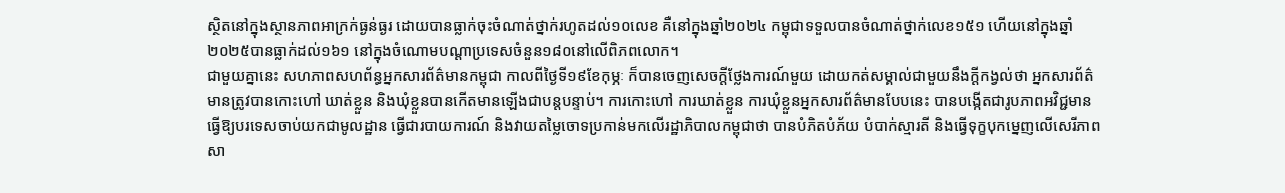ស្ថិតនៅក្នុងស្ថានភាពអាក្រក់ធ្ងន់ធ្ងរ ដោយបានធ្លាក់ចុះចំណាត់ថ្នាក់រហូតដល់១០លេខ គឺនៅក្នុងឆ្នាំ២០២៤ កម្ពុជាទទួលបានចំណាត់ថ្នាក់លេខ១៥១ ហើយនៅក្នុងឆ្នាំ២០២៥បានធ្លាក់ដល់១៦១ នៅក្នុងចំណោមបណ្តាប្រទេសចំនួន១៨០នៅលើពិភពលោក។
ជាមួយគ្នានេះ សហភាពសហព័ន្ធអ្នកសារព័ត៌មានកម្ពុជា កាលពីថ្ងៃទី១៩ខែកុម្ភៈ ក៏បានចេញសេចក្តីថ្លែងការណ៍មួយ ដោយកត់សម្គាល់ជាមួយនឹងក្តីកង្វល់ថា អ្នកសារព័ត៌មានត្រូវបានកោះហៅ ឃាត់ខ្លួន និងឃុំខ្លួនបានកើតមានឡើងជាបន្តបន្ទាប់។ ការកោះហៅ ការឃាត់ខ្លួន ការឃុំខ្លួនអ្នកសារព័ត៌មានបែបនេះ បានបង្កើតជារូបភាពអវិជ្ជមាន ធ្វើឱ្យបរទេសចាប់យកជាមូលដ្ឋាន ធ្វើជារបាយការណ៍ និងវាយតម្លៃចោទប្រកាន់មកលើរដ្ឋាភិបាលកម្ពុជាថា បានបំភិតបំភ័យ បំបាក់ស្មារតី និងធ្វើទុក្ខបុកម្នេញលើសេរីភាពសា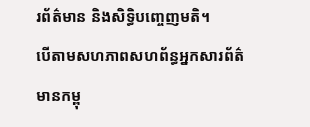រព័ត៌មាន និងសិទ្ធិបញ្ចេញមតិ។
បើតាមសហភាពសហព័ន្ធអ្នកសារព័ត៌មានកម្ពុ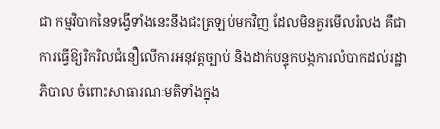ជា កម្មវិបាកនៃទង្វើទាំងនេះនឹងជះត្រឡប់មកវិញ ដែលមិនគួរមើលរំលង គឺជាការធ្វើឱ្យរិករិលជំនឿលើការអនុវត្តច្បាប់ និងដាក់បន្ទុកបង្កការលំបាកដល់រដ្ឋាភិបាល ចំពោះសាធារណៈមតិទាំងក្នុង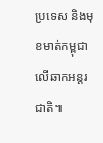ប្រទេស និងមុខមាត់កម្ពុជាលើឆាកអន្តរជាតិ៕